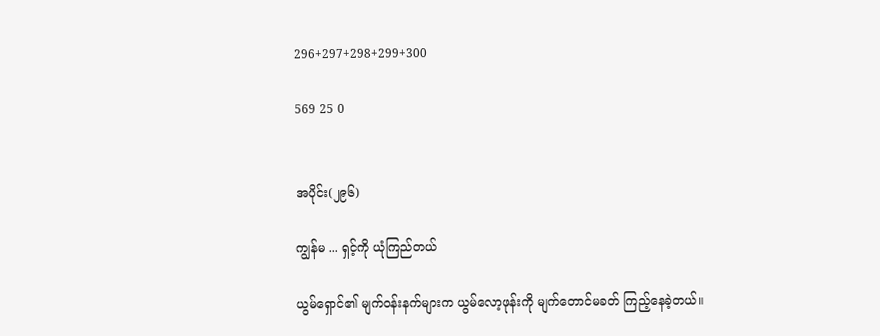296+297+298+299+300

569 25 0


အပိုင်း(၂၉၆)

ကျွန်မ ... ရှင့်ကို ယုံကြည်တယ်

ယွမ်ရှောင်၏ မျက်ဝန်းနက်များက ယွမ်လော့ဖုန်းကို မျက်တောင်မခတ် ကြည့်နေခဲ့တယ်။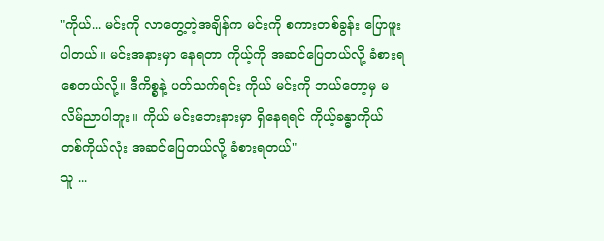"ကိုယ်... မင်းကို လာတွေ့တဲ့အချိန်က မင်းကို စကားတစ်ခွန်း ပြောဖူးပါတယ်။ မင်းအနားမှာ နေရတာ ကိုယ့်ကို အဆင်ပြေတယ်လို့ ခံစားရစေတယ်လို့။ ဒီကိစ္စနဲ့ ပတ်သက်ရင်း ကိုယ် မင်းကို ဘယ်တော့မှ မလိမ်ညာပါဘူး။ ကိုယ် မင်းဘေးနားမှာ ရှိနေရရင် ကိုယ့်ခန္ဓာကိုယ် တစ်ကိုယ်လုံး အဆင်ပြေတယ်လို့ ခံစားရတယ်"
သူ ...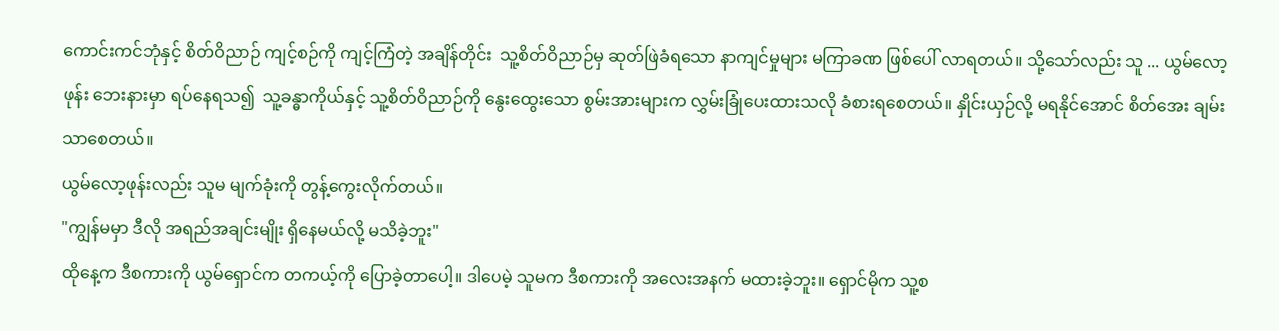ကောင်းကင်ဘုံနှင့် စိတ်ဝိညာဉ် ကျင့်စဉ်ကို ကျင့်ကြံတဲ့ အချိန်တိုင်း  သူ့စိတ်ဝိညာဉ်မှ ဆုတ်ဖြဲခံရသော နာကျင်မှုများ မကြာခဏ ဖြစ်ပေါ် လာရတယ်။ သို့သော်လည်း သူ ... ယွမ်လော့ဖုန်း ဘေးနားမှာ ရပ်နေရသ၍  သူ့ခန္ဓာကိုယ်နှင့် သူ့စိတ်ဝိညာဉ်ကို နွေးထွေးသော စွမ်းအားများက လွှမ်းခြုံပေးထားသလို ခံစားရစေတယ်။ နှိုင်းယှဉ်လို့ မရနိုင်အောင် စိတ်အေး ချမ်းသာစေတယ်။
ယွမ်လော့ဖုန်းလည်း သူမ မျက်ခုံးကို တွန့်ကွေးလိုက်တယ်။
"ကျွန်မမှာ ဒီလို အရည်အချင်းမျိုး ရှိနေမယ်လို့ မသိခဲ့ဘူး"
ထိုနေ့က ဒီစကားကို ယွမ်ရှောင်က တကယ့်ကို ပြောခဲ့တာပေါ့။ ဒါပေမဲ့ သူမက ဒီစကားကို အလေးအနက် မထားခဲ့ဘူး။ ရှောင်မိုက သူ့စ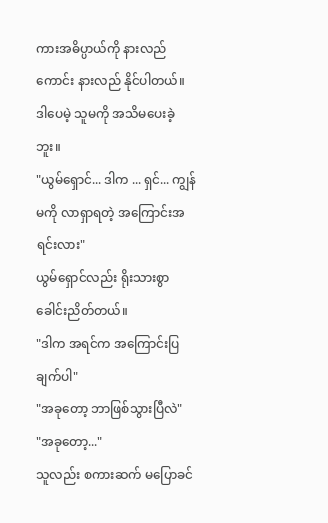ကားအဓိပ္ပာယ်ကို နားလည်ကောင်း နားလည် နိုင်ပါတယ်။ ဒါပေမဲ့ သူမကို အသိမပေးခဲ့ဘူး။
"ယွမ်ရှောင်... ဒါက ... ရှင်... ကျွန်မကို လာရှာရတဲ့ အကြောင်းအရင်းလား"
ယွမ်ရှောင်လည်း ရိုးသားစွာ ခေါင်းညိတ်တယ်။
"ဒါက အရင်က အကြောင်းပြချက်ပါ"
"အခုတော့ ဘာဖြစ်သွားပြီလဲ"
"အခုတော့..."
သူလည်း စကားဆက် မပြောခင်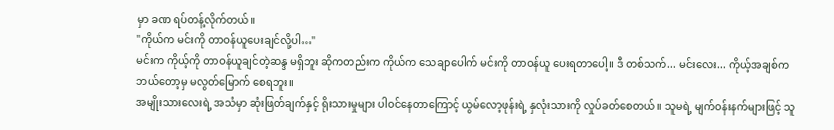မှာ ခဏ ရပ်တန့်လိုက်တယ်။
"ကိုယ်က မင်းကို တာဝန်ယူပေးချင်လို့ပါ…"
မင်းက ကိုယ့်ကို တာဝန်ယူချင်တဲ့ဆန္ဒ မရှိဘူး ဆိုကတည်းက ကိုယ်က သေချာပေါက် မင်းကို တာဝန်ယူ ပေးရတာပေါ့။ ဒီ တစ်သက်... မင်းလေး... ကိုယ့်အချစ်က ဘယ်တော့မှ မလွတ်မြောက် စေရဘူး။
အမျိုးသားလေးရဲ့ အသံမှာ ဆုံးဖြတ်ချက်နှင့် ရိုးသားမှုများ ပါဝင်နေတာကြောင့် ယွမ်လော့ဖုန်းရဲ့ နှလုံးသားကို လှုပ်ခတ်စေတယ်။ သူမရဲ့ မျက်ဝန်းနက်များဖြင့် သူ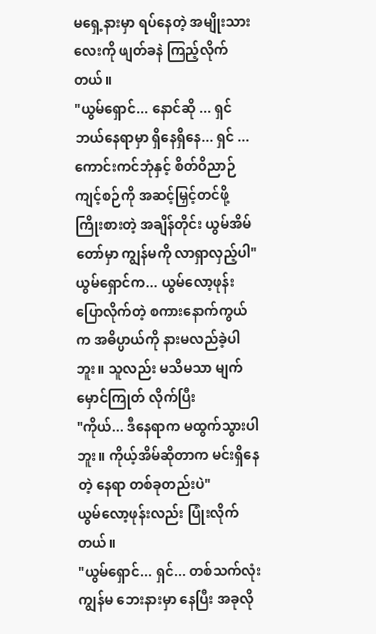မရှေ့နားမှာ ရပ်နေတဲ့ အမျိုးသားလေးကို ဖျတ်ခနဲ ကြည့်လိုက်တယ်။
"ယွမ်ရှောင်... နောင်ဆို ... ရှင် ဘယ်နေရာမှာ ရှိနေရှိနေ... ရှင် ... ကောင်းကင်ဘုံနှင့် စိတ်ဝိညာဉ် ကျင့်စဉ်ကို အဆင့်မြှင့်တင်ဖို့ ကြိုးစားတဲ့ အချိန်တိုင်း ယွမ်အိမ်တော်မှာ ကျွန်မကို လာရှာလှည့်ပါ"
ယွမ်ရှောင်က... ယွမ်လော့ဖုန်း ပြောလိုက်တဲ့ စကားနောက်ကွယ်က အဓိပ္ပာယ်ကို နားမလည်ခဲ့ပါဘူး။ သူလည်း မသိမသာ မျက်မှောင်ကြုတ် လိုက်ပြီး
"ကိုယ်... ဒီနေရာက မထွက်သွားပါဘူး။ ကိုယ့်အိမ်ဆိုတာက မင်းရှိနေတဲ့ နေရာ တစ်ခုတည်းပဲ"
ယွမ်လော့ဖုန်းလည်း ပြုံးလိုက်တယ်။
"ယွမ်ရှောင်... ရှင်... တစ်သက်လုံး ကျွန်မ ဘေးနားမှာ နေပြီး အခုလို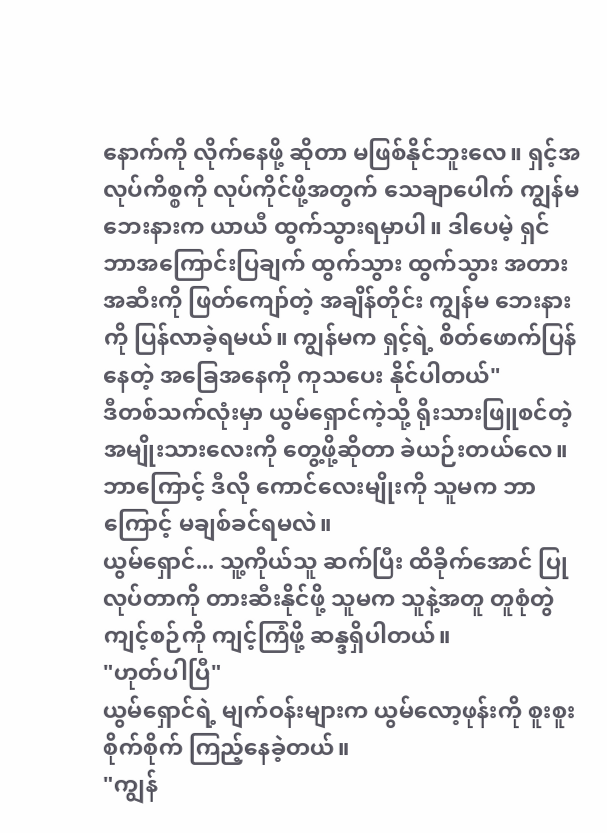နောက်ကို လိုက်နေဖို့ ဆိုတာ မဖြစ်နိုင်ဘူးလေ။ ရှင့်အလုပ်ကိစ္စကို လုပ်ကိုင်ဖို့အတွက် သေချာပေါက် ကျွန်မ ဘေးနားက ယာယီ ထွက်သွားရမှာပါ။ ဒါပေမဲ့ ရှင် ဘာအကြောင်းပြချက် ထွက်သွား ထွက်သွား အတားအဆီးကို ဖြတ်ကျော်တဲ့ အချိန်တိုင်း ကျွန်မ ဘေးနားကို ပြန်လာခဲ့ရမယ်။ ကျွန်မက ရှင့်ရဲ့ စိတ်ဖောက်ပြန်နေတဲ့ အခြေအနေကို ကုသပေး နိုင်ပါတယ်"
ဒီတစ်သက်လုံးမှာ ယွမ်ရှောင်ကဲ့သို့ ရိုးသားဖြူစင်တဲ့ အမျိုးသားလေးကို တွေ့ဖို့ဆိုတာ ခဲယဉ်းတယ်လေ။ ဘာကြောင့် ဒီလို ကောင်လေးမျိုးကို သူမက ဘာကြောင့် မချစ်ခင်ရမလဲ။
ယွမ်ရှောင်... သူ့ကိုယ်သူ ဆက်ပြီး ထိခိုက်အောင် ပြုလုပ်တာကို တားဆီးနိုင်ဖို့ သူမက သူနဲ့အတူ တူစုံတွဲ ကျင့်စဉ်ကို ကျင့်ကြံဖို့ ဆန္ဒရှိပါတယ်။
"ဟုတ်ပါပြီ"
ယွမ်ရှောင်ရဲ့ မျက်ဝန်းများက ယွမ်လော့ဖုန်းကို စူးစူးစိုက်စိုက် ကြည့်နေခဲ့တယ်။
"ကျွန်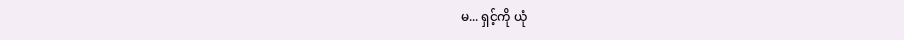မ... ရှင့်ကို ယုံ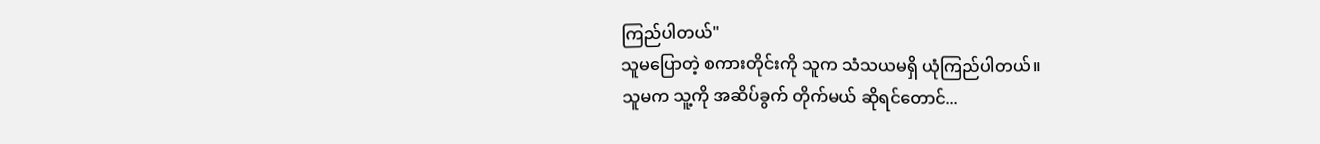ကြည်ပါတယ်"
သူမပြောတဲ့ စကားတိုင်းကို သူက သံသယမရှိ ယုံကြည်ပါတယ်။
သူမက သူ့ကို အဆိပ်ခွက် တိုက်မယ် ဆိုရင်တောင်...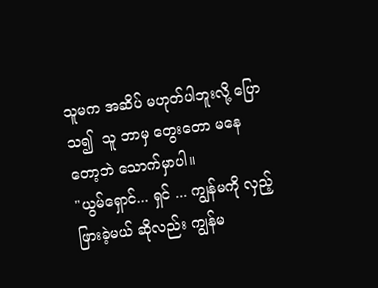သူမက အဆိပ် မဟုတ်ပါဘူးလို့ ပြောသ၍  သူ ဘာမှ တွေးတော မနေတော့ဘဲ သောက်မှာပါ။
"ယွမ်ရှောင်... ရှင် ... ကျွန်မကို လှည့်ဖြားခဲ့မယ် ဆိုလည်း ကျွန်မ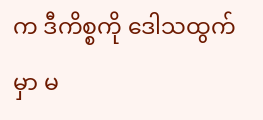က ဒီကိစ္စကို ဒေါသထွက်မှာ မ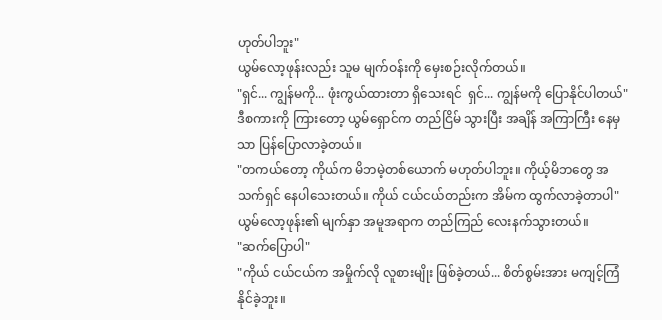ဟုတ်ပါဘူး"
ယွမ်လော့ဖုန်းလည်း သူမ မျက်ဝန်းကို မှေးစဉ်းလိုက်တယ်။
"ရှင်... ကျွန်မကို... ဖုံးကွယ်ထားတာ ရှိသေးရင်  ရှင်... ကျွန်မကို ပြောနိုင်ပါတယ်"
ဒီစကားကို ကြားတော့ ယွမ်ရှောင်က တည်ငြိမ် သွားပြီး အချိန် အကြာကြီး နေမှသာ ပြန်ပြောလာခဲ့တယ်။
"တကယ်တော့ ကိုယ်က မိဘမဲ့တစ်ယောက် မဟုတ်ပါဘူး။ ကိုယ့်မိဘတွေ အသက်ရှင် နေပါသေးတယ်။ ကိုယ် ငယ်ငယ်တည်းက အိမ်က ထွက်လာခဲ့တာပါ"
ယွမ်လော့ဖုန်း၏ မျက်နှာ အမူအရာက တည်ကြည် လေးနက်သွားတယ်။
"ဆက်ပြောပါ"
"ကိုယ် ငယ်ငယ်က အမှိုက်လို လူစားမျိုး ဖြစ်ခဲ့တယ်... စိတ်စွမ်းအား မကျင့်ကြံနိုင်ခဲ့ဘူး။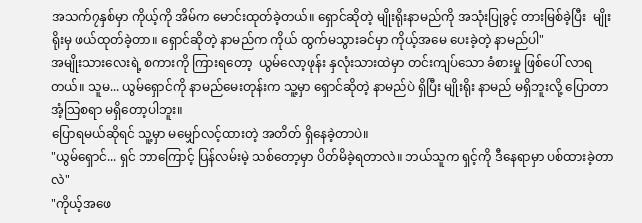အသက်၇နှစ်မှာ ကိုယ့်ကို အိမ်က မောင်းထုတ်ခဲ့တယ်။ ရှောင်ဆိုတဲ့ မျိုးရိုးနာမည်ကို အသုံးပြုခွင့် တားမြစ်ခဲ့ပြီး  မျိုးရိုးမှ ဖယ်ထုတ်ခဲ့တာ။ ရှောင်ဆိုတဲ့ နာမည်က ကိုယ် ထွက်မသွားခင်မှာ ကိုယ့်အမေ ပေးခဲ့တဲ့ နာမည်ပါ"
အမျိုးသားလေးရဲ့ စကားကို ကြားရတော့  ယွမ်လော့ဖုန်း နှလုံးသားထဲမှာ တင်းကျပ်သော ခံစားမှု ဖြစ်ပေါ် လာရတယ်။ သူမ... ယွမ်ရှောင်ကို နာမည်မေးတုန်းက သူ့မှာ ရှောင်ဆိုတဲ့ နာမည်ပဲ ရှိပြီး မျိုးရိုး နာမည် မရှိဘူးလို့ ပြောတာ အံ့သြစရာ မရှိတော့ပါဘူး။
ပြောရမယ်ဆိုရင် သူ့မှာ မမျှော်လင့်ထားတဲ့ အတိတ် ရှိနေခဲ့တာပဲ။
"ယွမ်ရှောင်... ရှင် ဘာကြောင့် ပြန်လမ်းမဲ့ သစ်တော့မှာ ပိတ်မိခဲ့ရတာလဲ။ ဘယ်သူက ရှင့်ကို ဒီနေရာမှာ ပစ်ထားခဲ့တာလဲ"
"ကိုယ့်အဖေ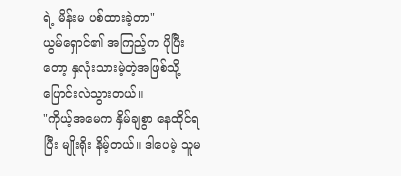ရဲ့ မိန်းမ ပစ်ထားခဲ့တာ"
ယွမ်ရှောင်၏ အကြည့်က ပိုပြီးတော့ နှလုံးသားမဲ့တဲ့အဖြစ်သို့ ပြောင်းလဲသွားတယ်။
"ကိုယ့်အမေက နှိမ်ချစွာ နေထိုင်ရပြီး မျိုးရိုး နိမ့်တယ်။ ဒါပေမဲ့ သူမ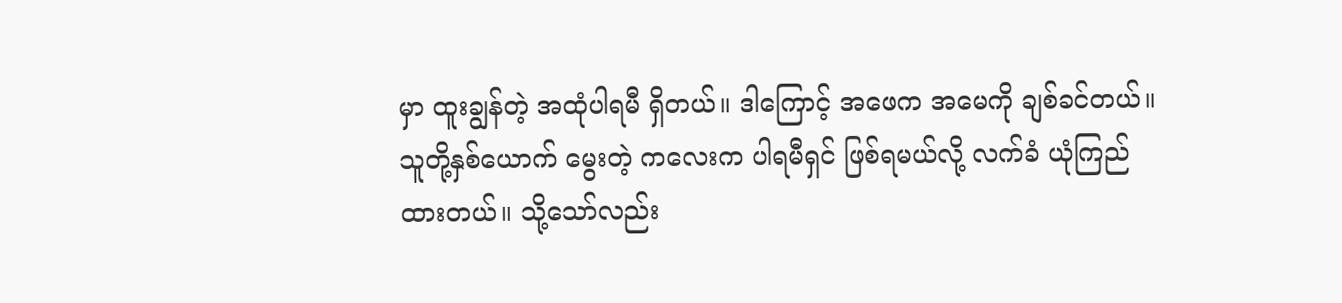မှာ ထူးချွန်တဲ့ အထုံပါရမီ ရှိတယ်။ ဒါကြောင့် အဖေက အမေကို ချစ်ခင်တယ်။ သူတို့နှစ်ယောက် မွေးတဲ့ ကလေးက ပါရမီရှင် ဖြစ်ရမယ်လို့ လက်ခံ ယုံကြည်ထားတယ်။ သို့သော်လည်း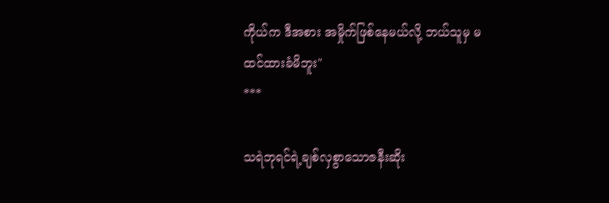ကိုယ်က ဒီအစား အမှိုက်ဖြစ်နေမယ်လို့ ဘယ်သူမှ မထင်ထားခံမိဘူး"
***

သရဲဘုရင်ရဲ့ချစ်လှစွာသောဇနီးဆိုး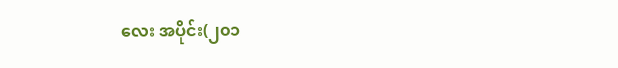လေး အပိုင်း(၂၀၁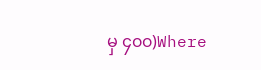မှ ၄၀၀)Where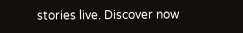stories live. Discover now